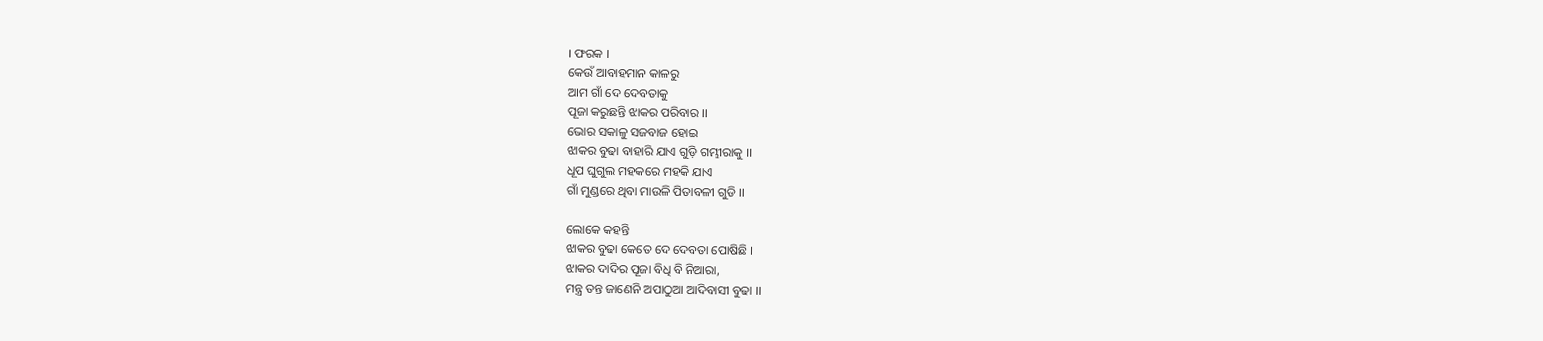। ଫରକ ।
କେଉଁ ଆବାହମାନ କାଳରୁ
ଆମ ଗାଁ ଦେ ଦେବତାକୁ
ପୂଜା କରୁଛନ୍ତି ଝାକର ପରିବାର ।।
ଭୋର ସକାଳୁ ସଜବାଜ ହୋଇ
ଝାକର ବୁଢା ବାହାରି ଯାଏ ଗୁଡ଼ି ଗମ୍ଭୀରାକୁ ।।
ଧୂପ ଘୁଗୁଲ ମହକରେ ମହକି ଯାଏ
ଗାଁ ମୁଣ୍ଡରେ ଥିବା ମାଉଳି ପିତାବଳୀ ଗୁଡି ।।

ଲୋକେ କହନ୍ତି
ଝାକର ବୁଢା କେତେ ଦେ ଦେବତା ପୋଷିଛି ।
ଝାକର ଦାଦିର ପୂଜା ବିଧି ବି ନିଆରା,
ମନ୍ତ୍ର ତନ୍ତ ଜାଣେନି ଅପାଠୁଆ ଆଦିବାସୀ ବୁଢା ।।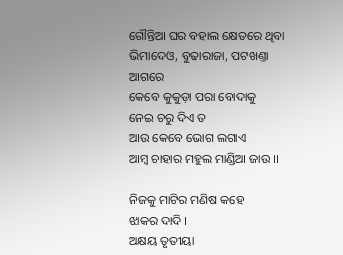ଗୌନ୍ତିଆ ଘର ବହାଲ କ୍ଷେତରେ ଥିବା
ଭିମାଦେଓ, ବୁଢାରାଜା, ପଟଖଣ୍ତା ଆଗରେ
କେବେ କୁକୁଡ଼ା ପରା ବୋଦାକୁ
ନେଇ ଚରୁ ଦିଏ ତ
ଆଉ କେବେ ଭୋଗ ଲଗାଏ
ଆମ୍ବ ଚାହାର ମହୁଲ ମାଣ୍ଡିଆ ଜାଉ ।।

ନିଜକୁ ମାଟିର ମଣିଷ କହେ
ଝାକର ଦାଦି ।
ଅକ୍ଷୟ ତୃତୀୟା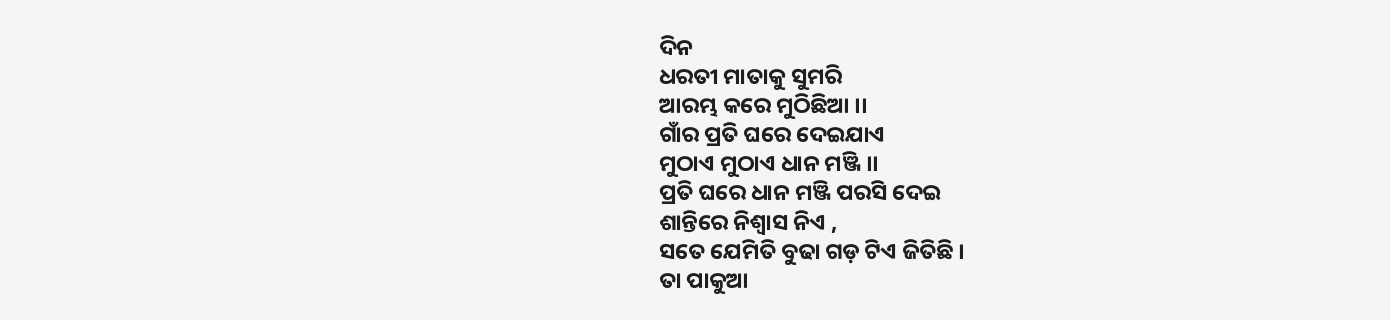ଦିନ
ଧରତୀ ମାତାକୁ ସୁମରି
ଆରମ୍ଭ କରେ ମୁଠିଛିଆ ।।
ଗାଁର ପ୍ରତି ଘରେ ଦେଇଯାଏ
ମୁଠାଏ ମୁଠାଏ ଧାନ ମଞ୍ଜି ।।
ପ୍ରତି ଘରେ ଧାନ ମଞ୍ଜି ପରସି ଦେଇ
ଶାନ୍ତିରେ ନିଶ୍ୱାସ ନିଏ ,
ସତେ ଯେମିତି ବୁଢା ଗଡ଼ ଟିଏ ଜିତିଛି ।
ତା ପାକୁଆ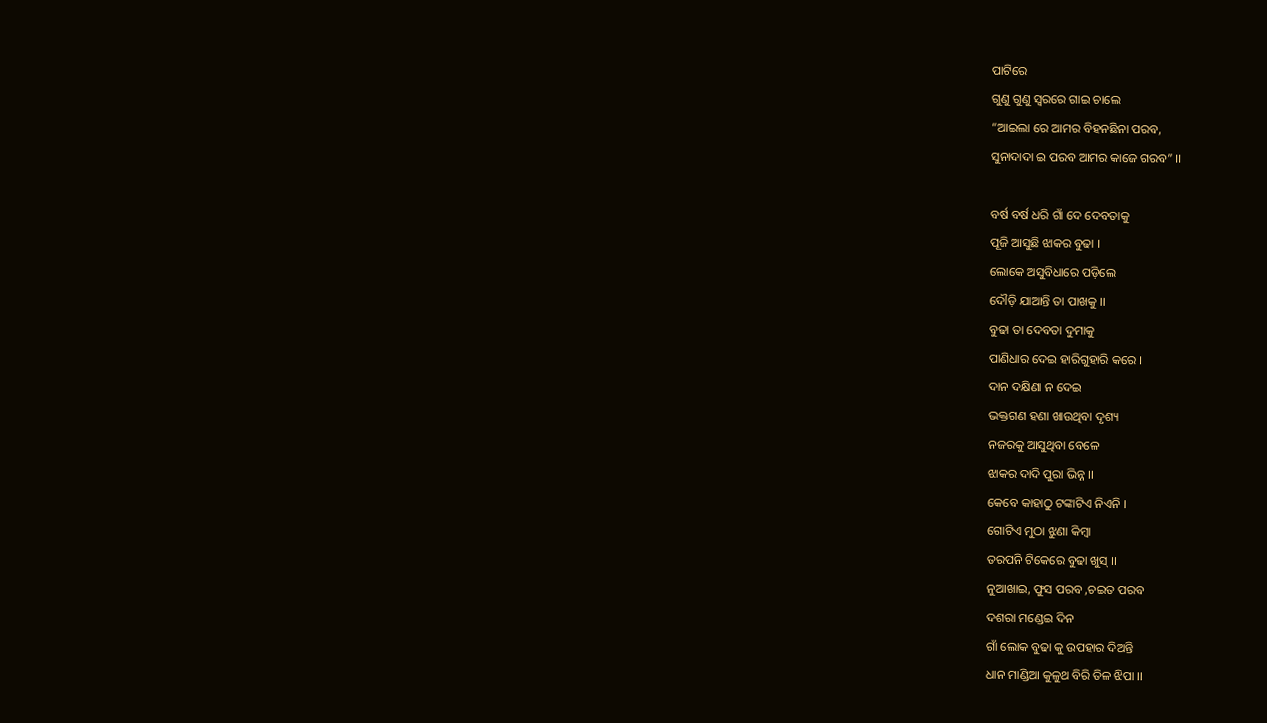ପାଟିରେ
ଗୁଣୁ ଗୁଣୁ ସ୍ୱରରେ ଗାଇ ଚାଲେ
“ଆଇଲା ରେ ଆମର ବିହନଛିନା ପରବ,
ସୁନାଦାଦା ଇ ପରବ ଆମର କାଜେ ଗରବ” ।।

ବର୍ଷ ବର୍ଷ ଧରି ଗାଁ ଦେ ଦେବତାକୁ
ପୂଜି ଆସୁଛି ଝାକର ବୁଢା ।
ଲୋକେ ଅସୁବିଧାରେ ପଡ଼ିଲେ
ଦୌଡ଼ି ଯାଆନ୍ତି ତା ପାଖକୁ ।।
ବୁଢା ତା ଦେବତା ଦୁମାକୁ
ପାଣିଧାର ଦେଇ ହାରିଗୁହାରି କରେ ।
ଦାନ ଦକ୍ଷିଣା ନ ଦେଇ
ଭକ୍ତଗଣ ହଣା ଖାଉଥିବା ଦୃଶ୍ୟ
ନଜରକୁ ଆସୁଥିବା ବେଳେ
ଝାକର ଦାଦି ପୁରା ଭିନ୍ନ ।।
କେବେ କାହାଠୁ ଟଙ୍କାଟିଏ ନିଏନି ।
ଗୋଟିଏ ମୁଠା ଝୁଣା କିମ୍ବା
ତରପନି ଟିକେରେ ବୁଢା ଖୁସ୍ ।।
ନୁଆଖାଇ, ଫୁସ ପରବ ,ଚଇତ ପରବ
ଦଶରା ମଣ୍ଡେଇ ଦିନ
ଗାଁ ଲୋକ ବୁଢା କୁ ଉପହାର ଦିଅନ୍ତି
ଧାନ ମାଣ୍ଡିଆ କୁଳୁଥ ବିରି ତିଳ ଝିପା ।।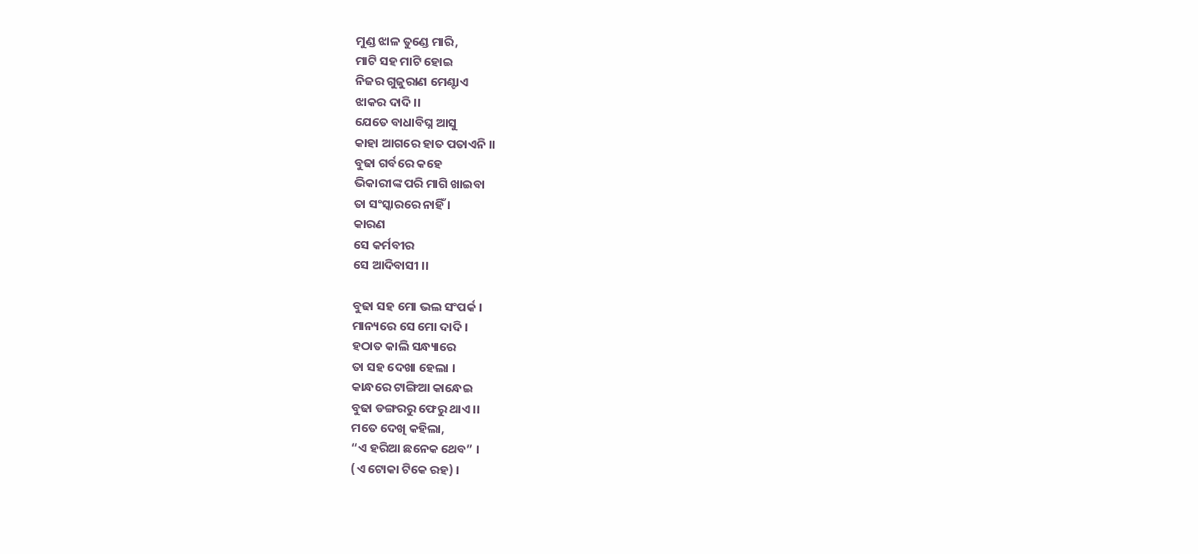ମୁଣ୍ଡ ଝାଳ ତୁଣ୍ଡେ ମାରି,
ମାଟି ସହ ମାଟି ହୋଇ
ନିଜର ଗୁଜୁରାଣ ମେଣ୍ଟାଏ
ଝାକର ଦାଦି ।।
ଯେତେ ବାଧାବିଘ୍ନ ଆସୁ
କାହା ଆଗରେ ହାତ ପତାଏନି ।।
ବୁଢା ଗର୍ବରେ କହେ
ଭିକାରୀଙ୍କ ପରି ମାଗି ଖାଇବା
ତା ସଂସ୍କାରରେ ନାହିଁ ।
କାରଣ
ସେ କର୍ମବୀର
ସେ ଆଦିବାସୀ ।।

ବୁଢା ସହ ମୋ ଭଲ ସଂପର୍କ ।
ମାନ୍ୟରେ ସେ ମୋ ଦାଦି ।
ହଠାତ କାଲି ସନ୍ଧ୍ୟାରେ
ତା ସହ ଦେଖା ହେଲା ।
କାନ୍ଧରେ ଟାଙ୍ଗିଆ କାନ୍ଧେଇ
ବୁଢା ଡଙ୍ଗରରୁ ଫେରୁ ଥାଏ ।।
ମତେ ଦେଖି କହିଲା,
“ଏ ହରିଆ ଛନେକ ଥେବ” ।
(ଏ ଟୋକା ଟିକେ ରହ) ।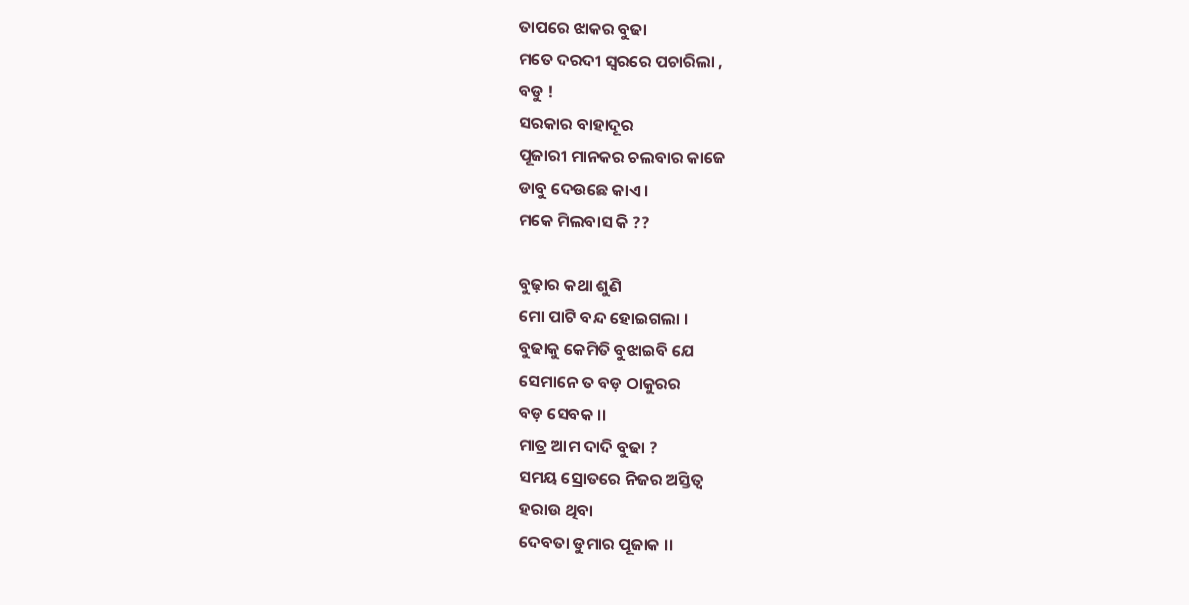ତାପରେ ଝାକର ବୁଢା
ମତେ ଦରଦୀ ସ୍ୱରରେ ପଚାରିଲା ,
ବଡୁ !
ସରକାର ବାହାଦୂର
ପୂଜାରୀ ମାନକର ଚଲବାର କାଜେ
ଡାବୁ ଦେଉଛେ କାଏ ।
ମକେ ମିଲବାସ କି ??

ବୁଢ଼ାର କଥା ଶୁଣି
ମୋ ପାଟି ବନ୍ଦ ହୋଇଗଲା ।
ବୁଢାକୁ କେମିତି ବୁଝାଇବି ଯେ
ସେମାନେ ତ ବଡ଼ ଠାକୁରର
ବଡ଼ ସେବକ ।।
ମାତ୍ର ଆମ ଦାଦି ବୁଢା ?
ସମୟ ସ୍ରୋତରେ ନିଜର ଅସ୍ତିତ୍ୱ
ହରାଉ ଥିବା
ଦେବତା ଡୁମାର ପୂଜାକ ।।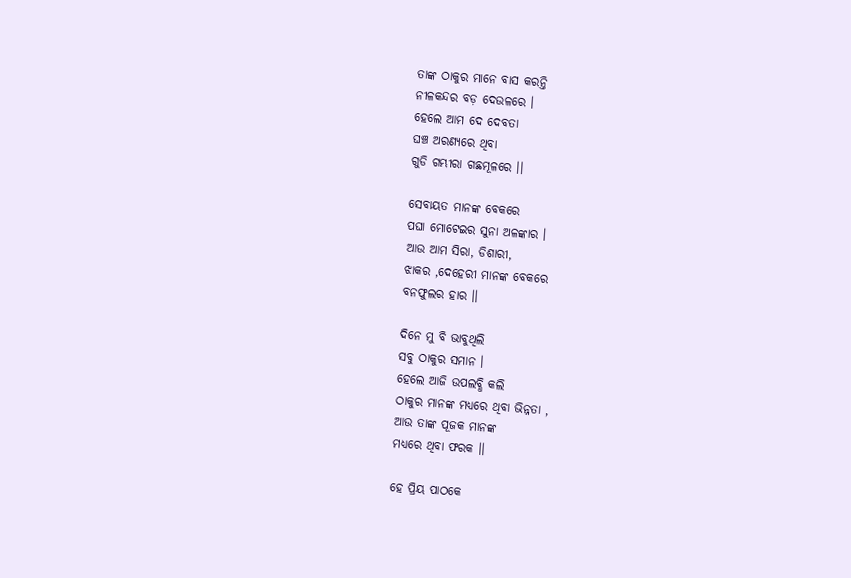ତାଙ୍କ ଠାକୁର ମାନେ ବାସ କରନ୍ତି
ନୀଳକନ୍ଦର ବଡ଼ ଦେଉଳରେ ।
ହେଲେ ଆମ ଦେ ଦେବତା
ଘଞ୍ଚ ଅରଣ୍ୟରେ ଥିବା
ଗୁଡି ଗମ୍ଭୀରା ଗଛମୂଳରେ ।।

ସେବାୟତ ମାନଙ୍କ ବେକରେ
ପଘା ମୋଟେଇର ସୁନା ଅଳଙ୍କାର ।
ଆଉ ଆମ ସିରା, ଡିଶାରୀ,
ଝାକର ,ଦେହେରୀ ମାନଙ୍କ ବେକରେ
ବନଫୁଲର ହାର ।।

ଦିନେ ମୁ ବି ଭାବୁଥିଲି
ସବୁ ଠାକୁର ସମାନ ।
ହେଲେ ଆଜି ଉପଲବ୍ଧି କଲି
ଠାକୁର ମାନଙ୍କ ମଧ୍ୟରେ ଥିବା ଭିନ୍ନତା ,
ଆଉ ତାଙ୍କ ପୂଜକ ମାନଙ୍କ
ମଧ୍ୟରେ ଥିବା ଫରକ ।।

ହେ ପ୍ରିୟ ପାଠକେ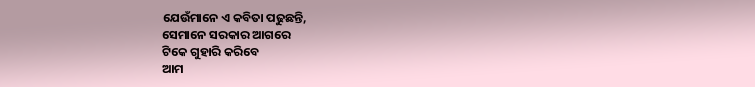ଯେଉଁମାନେ ଏ କବିତା ପଢୁଛନ୍ତି,
ସେମାନେ ସରକାର ଆଗରେ
ଟିକେ ଗୁହାରି କରିବେ
ଆମ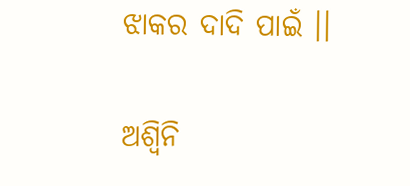ଝାକର ଦାଦି ପାଇଁ ।।

ଅଶ୍ବିନି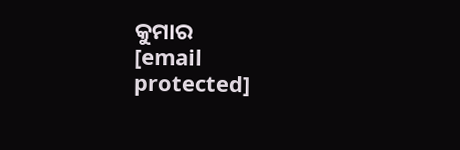କୁମାର
[email protected]